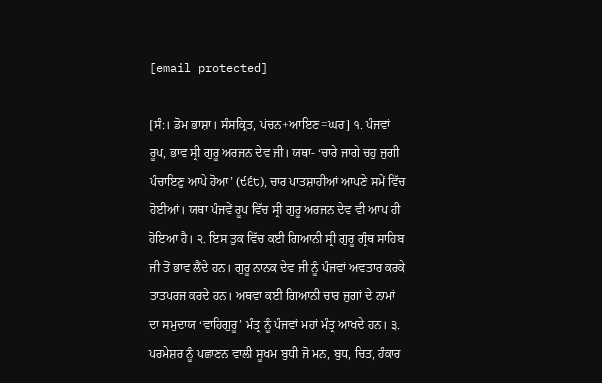[email protected]

[ਸੰ:। ਡੋਮ ਭਾਸ਼ਾ। ਸੰਸਕ੍ਰਿਤ, ਪਂਚਨ+ਆਇਣ=ਘਰ] ੧. ਪੰਜਵਾਂ ਰੂਪ, ਭਾਵ ਸ੍ਰੀ ਗੁਰੂ ਅਰਜਨ ਦੇਵ ਜੀ। ਯਥਾ- ‘ਚਾਰੇ ਜਾਗੇ ਚਹੁ ਜੁਗੀ ਪੰਚਾਇਣੁ ਆਪੇ ਹੋਆ’ (੯੬੮), ਚਾਰ ਪਾਤਸ਼ਾਹੀਆਂ ਆਪਣੇ ਸਮੇਂ ਵਿੱਚ ਹੋਈਆਂ। ਯਥਾ ਪੰਜਵੇਂ ਰੂਪ ਵਿੱਚ ਸ੍ਰੀ ਗੁਰੂ ਅਰਜਨ ਦੇਵ ਵੀ ਆਪ ਹੀ ਹੋਇਆ ਹੈ। ੨. ਇਸ ਤੁਕ ਵਿੱਚ ਕਈ ਗਿਆਨੀ ਸ੍ਰੀ ਗੁਰੂ ਗ੍ਰੰਥ ਸਾਹਿਬ ਜੀ ਤੋਂ ਭਾਵ ਲੈਂਦੇ ਹਨ। ਗੁਰੂ ਨਾਨਕ ਦੇਵ ਜੀ ਨੂੰ ਪੰਜਵਾਂ ਅਵਤਾਰ ਕਰਕੇ ਤਾਤਪਰਜ ਕਰਦੇ ਹਨ। ਅਥਵਾ ਕਈ ਗਿਆਨੀ ਚਾਰ ਜੁਗਾਂ ਦੇ ਨਾਮਾਂ ਦਾ ਸਮੁਦਾਯ ‘ਵਾਹਿਗੁਰੂ’ ਮੰਤ੍ਰ ਨੂੰ ਪੰਜਵਾਂ ਮਹਾਂ ਮੰਤ੍ਰ ਆਖਦੇ ਹਨ। ੩. ਪਰਮੇਸ਼ਰ ਨੂੰ ਪਛਾਣਨ ਵਾਲੀ ਸੂਖਮ ਬੁਧੀ ਜੋ ਮਨ, ਬੁਧ, ਚਿਤ, ਹੰਕਾਰ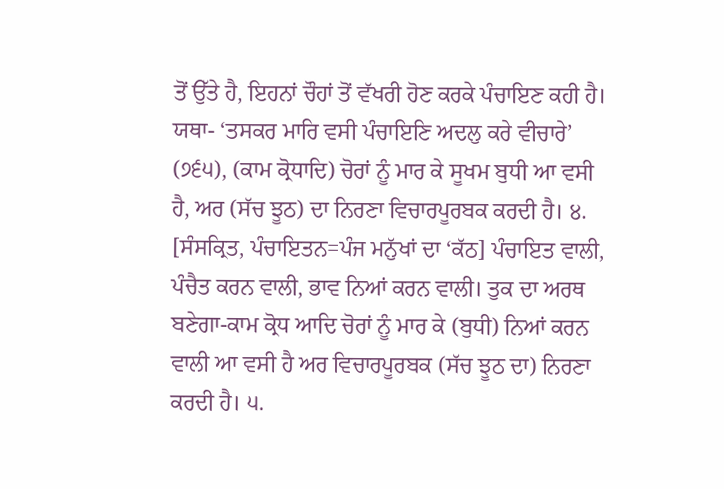ਤੋਂ ਉੱਤੇ ਹੈ, ਇਹਨਾਂ ਚੌਹਾਂ ਤੋਂ ਵੱਖਰੀ ਹੋਣ ਕਰਕੇ ਪੰਚਾਇਣ ਕਹੀ ਹੈ। ਯਥਾ- ‘ਤਸਕਰ ਮਾਰਿ ਵਸੀ ਪੰਚਾਇਣਿ ਅਦਲੁ ਕਰੇ ਵੀਚਾਰੇ’ (੭੬੫), (ਕਾਮ ਕ੍ਰੋਧਾਦਿ) ਚੋਰਾਂ ਨੂੰ ਮਾਰ ਕੇ ਸੂਖਮ ਬੁਧੀ ਆ ਵਸੀ ਹੈ, ਅਰ (ਸੱਚ ਝੂਠ) ਦਾ ਨਿਰਣਾ ਵਿਚਾਰਪੂਰਬਕ ਕਰਦੀ ਹੈ। ੪. [ਸੰਸਕ੍ਰਿਤ, ਪੰਚਾਇਤਨ=ਪੰਜ ਮਨੁੱਖਾਂ ਦਾ ‘ਕੱਠ] ਪੰਚਾਇਤ ਵਾਲੀ, ਪੰਚੈਤ ਕਰਨ ਵਾਲੀ, ਭਾਵ ਨਿਆਂ ਕਰਨ ਵਾਲੀ। ਤੁਕ ਦਾ ਅਰਥ ਬਣੇਗਾ-ਕਾਮ ਕ੍ਰੋਧ ਆਦਿ ਚੋਰਾਂ ਨੂੰ ਮਾਰ ਕੇ (ਬੁਧੀ) ਨਿਆਂ ਕਰਨ ਵਾਲੀ ਆ ਵਸੀ ਹੈ ਅਰ ਵਿਚਾਰਪੂਰਬਕ (ਸੱਚ ਝੂਠ ਦਾ) ਨਿਰਣਾ ਕਰਦੀ ਹੈ। ੫.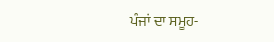ਪੰਜਾਂ ਦਾ ਸਮੂਹ-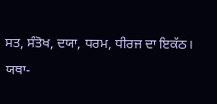ਸਤ, ਸੰਤੋਖ, ਦਯਾ, ਧਰਮ, ਧੀਰਜ ਦਾ ਇਕੱਠ। ਯਥਾ-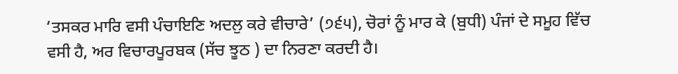‘ਤਸਕਰ ਮਾਰਿ ਵਸੀ ਪੰਚਾਇਣਿ ਅਦਲੁ ਕਰੇ ਵੀਚਾਰੇ’ (੭੬੫), ਚੋਰਾਂ ਨੂੰ ਮਾਰ ਕੇ (ਬੁਧੀ) ਪੰਜਾਂ ਦੇ ਸਮੂਹ ਵਿੱਚ ਵਸੀ ਹੈ, ਅਰ ਵਿਚਾਰਪੂਰਬਕ (ਸੱਚ ਝੂਠ ) ਦਾ ਨਿਰਣਾ ਕਰਦੀ ਹੈ।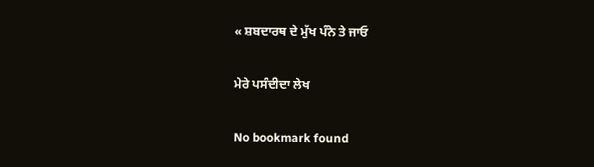« ਸ਼ਬਦਾਰਥ ਦੇ ਮੁੱਖ ਪੰਨੇ ਤੇ ਜਾਓ

ਮੇਰੇ ਪਸੰਦੀਦਾ ਲੇਖ

No bookmark found